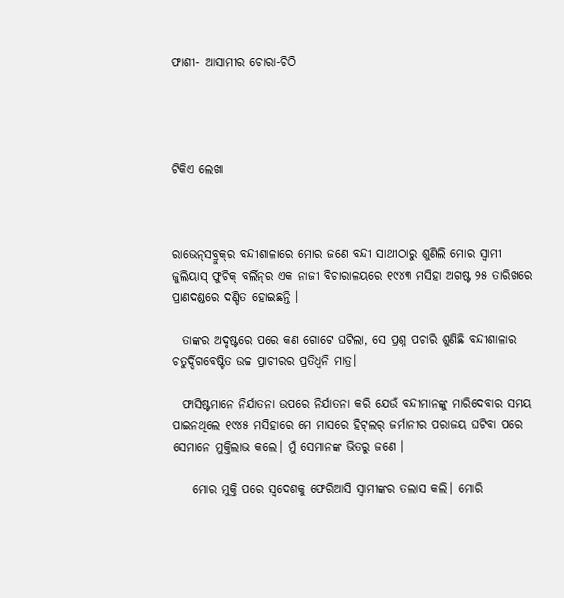ଫାଶୀ- ଆସାମୀର ଚୋରା-ଚିଠି




ଟିକିଏ ଲେଖା



ରାଭେନ୍‌ସବ୍ରୁକ୍‌ର ବନ୍ଦୀଶାଳାରେ ମୋର ଜଣେ ବନ୍ଦୀ ସାଥୀଠାରୁ ଶୁଣିଲି ମୋର ସ୍ବାମୀ ଜୁଲିୟାସ୍‌ ଫୁଚିକ୍‌ ବର୍ଲିନ୍‌ର ଏକ ନାଜୀ ବିଚାରାଳୟରେ ୧୯୪୩ ମସିହା ଅଗଷ୍ଟ ୨୫ ତାରିଖରେ ପ୍ରାଣଦଣ୍ଡରେ ଦଣ୍ଡିତ ହୋଇଛନ୍ତି ।

  ତାଙ୍କର ଅଦୃଷ୍ଟରେ ପରେ କଣ ଗୋଟେ ଘଟିଲା, ସେ ପ୍ରଶ୍ନ ପଚାରି ଶୁଣିଛି ବନ୍ଦୀଶାଳାର ଚତୁର୍ଦ୍ଦିଗବେଷ୍ଟିତ ଉଚ୍ଚ ପ୍ରାଚୀରର ପ୍ରତିଧ୍ବନି ମାତ୍ର।

  ଫାସିଷ୍ଟମାନେ ନିର୍ଯାତନା ଉପରେ ନିର୍ଯାତନା କରି ଯେଉଁ ବନ୍ଦୀମାନଙ୍କୁ ମାରିଦେବାର ସମୟ ପାଇନଥିଲେ ୧୯୪୫ ମସିହାରେ ମେ ମାସରେ ହିଟ୍‌ଲର୍‌ ଜର୍ମାନୀର ପରାଜୟ ଘଟିବା ପରେ ସେମାନେ ମୁକ୍ତିଲାଭ କଲେ। ମୁଁ ସେମାନଙ୍କ ଭିତରୁ ଜଣେ ।

    ମୋର ମୁକ୍ତି ପରେ ସ୍ବଦେଶକୁ ଫେରିଆସି ସ୍ବାମୀଙ୍କର ତଲାସ କଲି। ମୋରି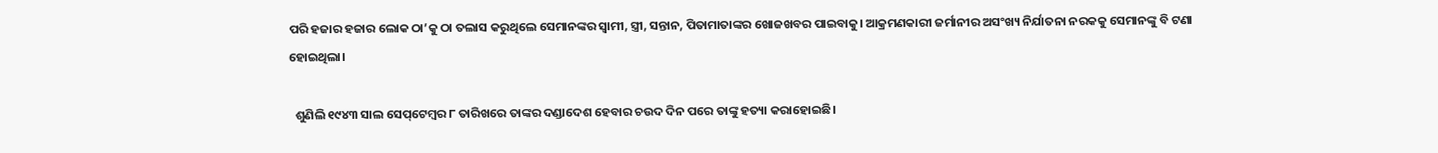ପରି ହଜାର ହଜାର ଲୋକ ଠା’କୁ ଠା ତଲାସ କରୁଥିଲେ ସେମାନଙ୍କର ସ୍ବାମୀ, ସ୍ତ୍ରୀ, ସନ୍ତାନ, ପିତାମାତାଙ୍କର ଖୋଜଖବର ପାଇବାକୁ। ଆକ୍ରମଣକାରୀ ଜର୍ମାନୀର ଅସଂଖ୍ୟ ନିର୍ଯାତନା ନରକକୁ ସେମାନଙ୍କୁ ବି ଟଣା ହୋଇଥିଲା।

  ଶୁଣିଲି ୧୯୪୩ ସାଲ ସେପ୍‌ଟେମ୍ବର ୮ ତାରିଖରେ ତାଙ୍କର ଦଣ୍ଡାଦେଶ ହେବାର ଚଉଦ ଦିନ ପରେ ତାଙ୍କୁ ହତ୍ୟା କରାହୋଇଛି।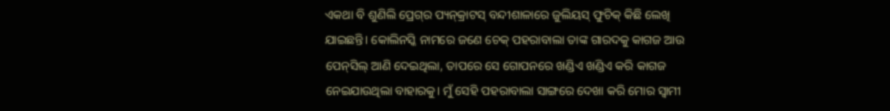ଏକଥା ବି ଶୁଣିଲି ପ୍ରେଗ୍‌ର ପ୍ୟନ୍‌କ୍ରାଟସ୍‌ ବନ୍ଦୀଶାଳାରେ ଜୁଲିୟସ୍‌ ଫୁଚିକ୍‌ କିଛି ଲେଖି ଯାଇଛନ୍ତି। କୋଲିନସ୍କି ନାମରେ ଜଣେ ଚେକ୍‌ ପହରାବାଲା ତାଙ୍କ ଗାରଦକୁ କାଗଜ ଆଉ ପେନ୍‌ସିଲ୍‌ ଆଣି ଦେଇଥିଲା, ତାପରେ ସେ ଗୋପନରେ ଖଣ୍ଡିଏ ଖଣ୍ଡିଏ କରି କାଗଜ ନେଇଯାଉଥିଲା ବାହାରକୁ। ମୁଁ ସେହି ପହରାବାଲା ସାଙ୍ଗରେ ଦେଖା କରି ମୋର ସ୍ବାମୀ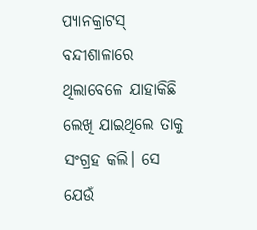ପ୍ୟାନକ୍ରାଟସ୍‌ ବନ୍ଦୀଶାଳାରେ ଥିଲାବେଳେ ଯାହାକିଛି ଲେଖି ଯାଇଥିଲେ ତାକୁ ସଂଗ୍ରହ କଲି। ସେ ଯେଉଁ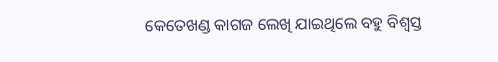କେତେଖଣ୍ଡ କାଗଜ ଲେଖି ଯାଇଥିଲେ ବହୁ ବିଶ୍ବସ୍ତ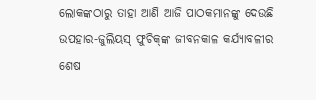ଲୋକଙ୍କଠାରୁ ତାହା ଆଣି ଆଜି ପାଠକମାନଙ୍କୁ ଦେଉଛି ଉପହାର-ଜୁଲିୟସ୍‌ ଫୁଚିକ୍‌ଙ୍କ ଜୀବନକାଳ କର୍ଯ୍ୟାବଳୀର ଶେଷ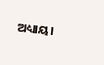ଅଧ୍ୟାୟ।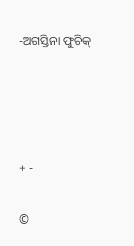-ଅଗସ୍ତିନା ଫୁଚିକ୍‌




+ -

©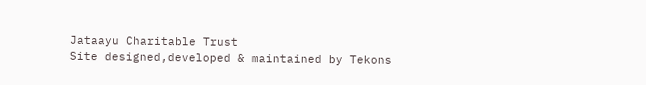Jataayu Charitable Trust
Site designed,developed & maintained by Tekons